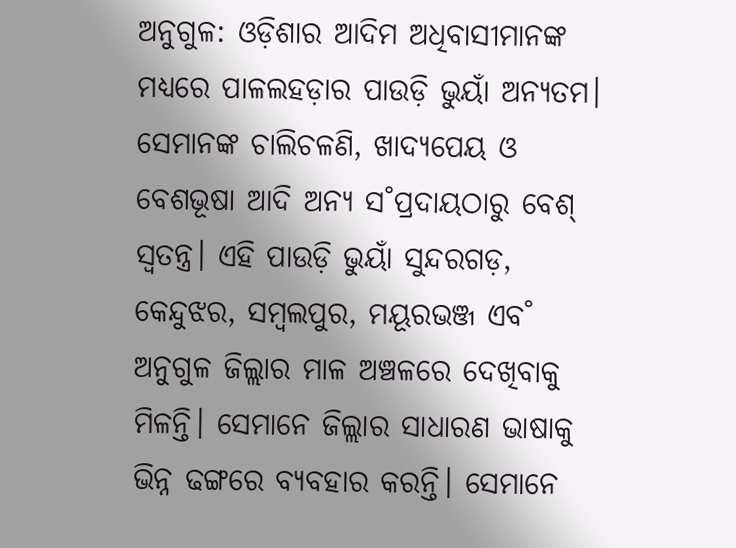ଅନୁଗୁଳ: ଓଡ଼ିଶାର ଆଦିମ ଅଧିବାସୀମାନଙ୍କ ମଧ୍ୟରେ ପାଳଲହଡ଼ାର ପାଉଡ଼ି ଭୁୟାଁ ଅନ୍ୟତମ। ସେମାନଙ୍କ ଚାଲିଚଳଣି, ଖାଦ୍ୟପେୟ ଓ ବେଶଭୂଷା ଆଦି ଅନ୍ୟ ସ˚ପ୍ରଦାୟଠାରୁ ବେଶ୍ ସ୍ବତନ୍ତ୍ର। ଏହି ପାଉଡ଼ି ଭୁୟାଁ ସୁନ୍ଦରଗଡ଼, କେନ୍ଦୁଝର, ସମ୍ବଲପୁର, ମୟୂରଭଞ୍ଜ ଏବ˚ ଅନୁଗୁଳ ଜିଲ୍ଲାର ମାଳ ଅଞ୍ଚଳରେ ଦେଖିବାକୁ ମିଳନ୍ତି। ସେମାନେ ଜିଲ୍ଲାର ସାଧାରଣ ଭାଷାକୁ ଭିନ୍ନ ଢଙ୍ଗରେ ବ୍ୟବହାର କରନ୍ତି। ସେମାନେ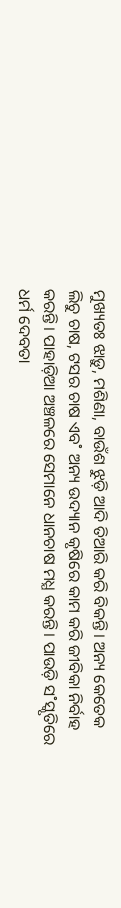ମୁଖ୍ୟତଃ ଝାଡ଼ୁ, ମଶିଣା, ବାଉଁଶ ଝୁଡ଼ି ଆଦି ତିଆରି କରି ବିକନ୍ତି। ଅନ୍ୟ କେତେକ ଲିଚୁ ଚାଷ, ଟସର ଚାଷ ଏବ˚ ଅନ୍ୟ ଉଦ୍ୟାନ କୃଷିରେ କାମ କରି ଜୀବିକା ନିର୍ବାହ କରନ୍ତି। ପାହାଡ଼ିଆ ଅଞ୍ଚଳରେ ସେମାନେ ଧାନଚାଷ ମଧ୍ଯ କରନ୍ତି। ପାଉଡ଼ି ସ˚ସ୍କୃତିରେ ଧର୍ମ ଦେବତା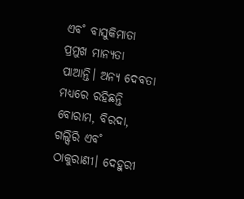ଏବ˚ ବାସୁକିମାତା ପ୍ରମୁଖ ମାନ୍ୟତା ପାଆନ୍ତି। ଅନ୍ୟ ଦେବତା ମଧ୍ୟରେ ରହିଛନ୍ତି ବୋରାମ, ବିରଦା, ଗଲ୍ସିରି ଏବ˚ ଠାକୁରାଣୀ। ଦେହୁରୀ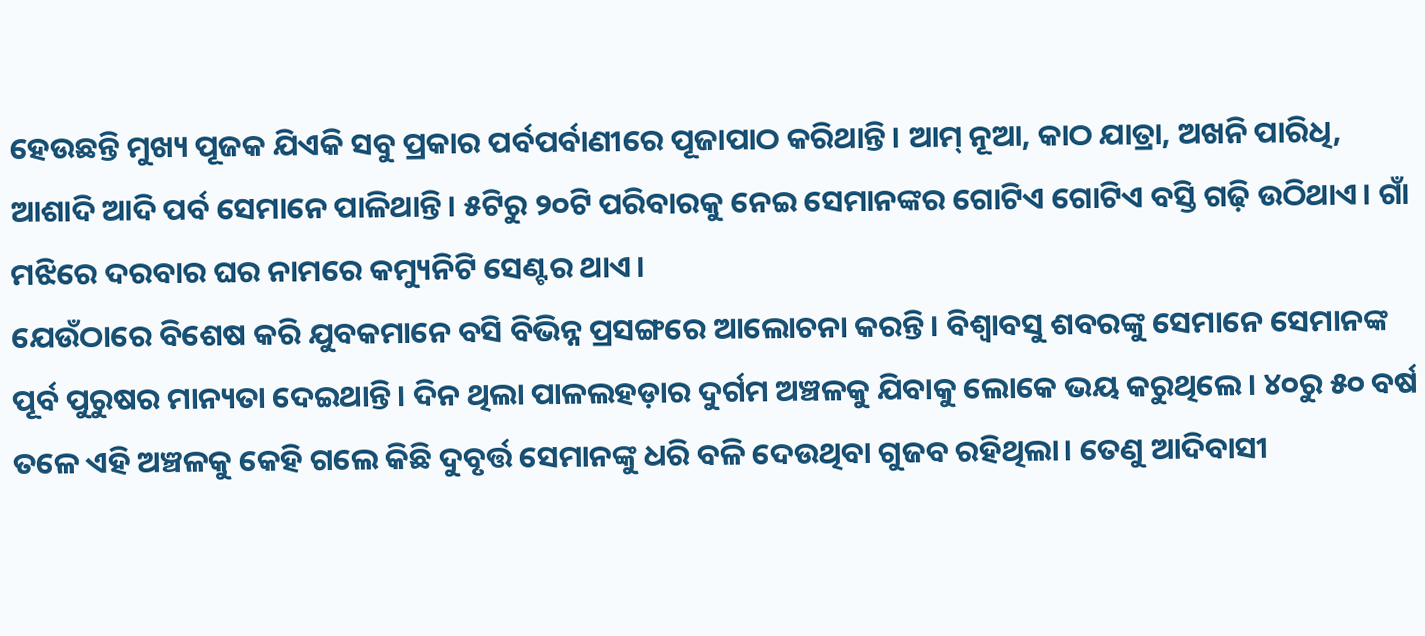ହେଉଛନ୍ତି ମୁଖ୍ୟ ପୂଜକ ଯିଏକି ସବୁ ପ୍ରକାର ପର୍ବପର୍ବାଣୀରେ ପୂଜାପାଠ କରିଥାନ୍ତି। ଆମ୍ ନୂଆ, କାଠ ଯାତ୍ରା, ଅଖନି ପାରିଧି, ଆଶାଦି ଆଦି ପର୍ବ ସେମାନେ ପାଳିଥାନ୍ତି। ୫ଟିରୁ ୨୦ଟି ପରିବାରକୁ ନେଇ ସେମାନଙ୍କର ଗୋଟିଏ ଗୋଟିଏ ବସ୍ତି ଗଢ଼ି ଉଠିଥାଏ। ଗାଁ ମଝିରେ ଦରବାର ଘର ନାମରେ କମ୍ୟୁନିଟି ସେଣ୍ଟର ଥାଏ।
ଯେଉଁଠାରେ ବିଶେଷ କରି ଯୁବକମାନେ ବସି ବିଭିନ୍ନ ପ୍ରସଙ୍ଗରେ ଆଲୋଚନା କରନ୍ତି। ବିଶ୍ବାବସୁ ଶବରଙ୍କୁ ସେମାନେ ସେମାନଙ୍କ ପୂର୍ବ ପୁରୁଷର ମାନ୍ୟତା ଦେଇଥାନ୍ତି। ଦିନ ଥିଲା ପାଳଲହଡ଼ାର ଦୁର୍ଗମ ଅଞ୍ଚଳକୁ ଯିବାକୁ ଲୋକେ ଭୟ କରୁଥିଲେ। ୪୦ରୁ ୫୦ ବର୍ଷ ତଳେ ଏହି ଅଞ୍ଚଳକୁ କେହି ଗଲେ କିଛି ଦୁବୃର୍ତ୍ତ ସେମାନଙ୍କୁ ଧରି ବଳି ଦେଉଥିବା ଗୁଜବ ରହିଥିଲା। ତେଣୁ ଆଦିବାସୀ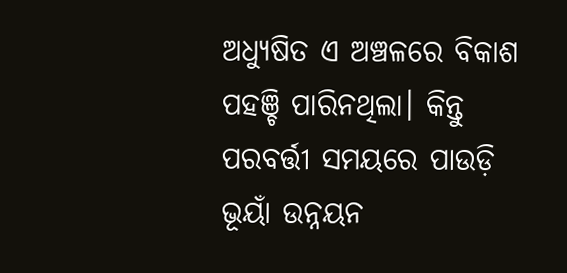ଅଧ୍ୟୁଷିତ ଏ ଅଞ୍ଚଳରେ ବିକାଶ ପହଞ୍ଚି ପାରିନଥିଲା। କିନ୍ତୁ ପରବର୍ତ୍ତୀ ସମୟରେ ପାଉଡ଼ି ଭୂୟାଁ ଉନ୍ନୟନ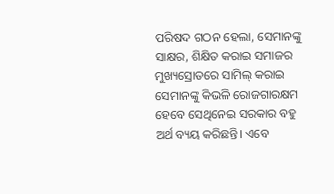ପରିଷଦ ଗଠନ ହେଲା, ସେମାନଙ୍କୁ ସାକ୍ଷର, ଶିକ୍ଷିତ କରାଇ ସମାଜର ମୁଖ୍ୟସ୍ରୋତରେ ସାମିଲ୍ କରାଇ ସେମାନଙ୍କୁ କିଭଳି ରୋଜଗାରକ୍ଷମ ହେବେ ସେଥିନେଇ ସରକାର ବହୁ ଅର୍ଥ ବ୍ୟୟ କରିଛନ୍ତି। ଏବେ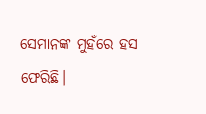ସେମାନଙ୍କ ମୁହଁରେ ହସ ଫେରିଛି।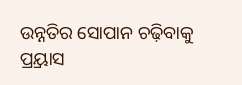ଉନ୍ନତିର ସୋପାନ ଚଢ଼ିବାକୁ ପ୍ର୍ରୟାସ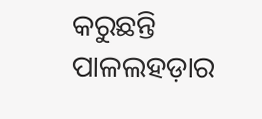କରୁଛନ୍ତି ପାଳଲହଡ଼ାର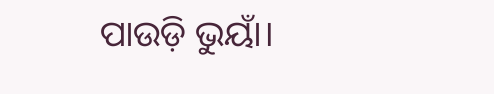ପାଉଡ଼ି ଭୁୟାଁ।